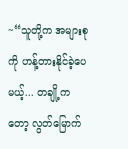~“သူတို့က အများစုကို ဟန့်တားနိုင်ခဲ့ပေမယ့်... တချို့ကတော့ လွတ်မြောက်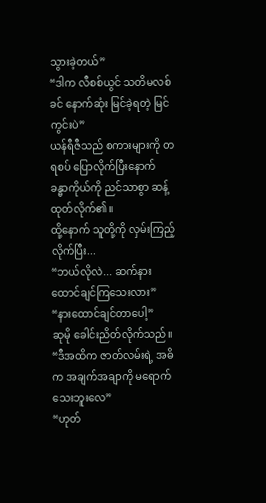သွားခဲ့တယ်”
“ဒါက လီစစ်ယွင် သတိမလစ်ခင် နောက်ဆုံး မြင်ခဲ့ရတဲ့ မြင်ကွင်းပဲ”
ယန်ရီဇီသည် စကားများကို တရစပ် ပြောလိုက်ပြီးနောက် ခန္ဓာကိုယ်ကို ညင်သာစွာ ဆန့်ထုတ်လိုက်၏။
ထို့နောက် သူတို့ကို လှမ်းကြည့်လိုက်ပြီး...
“ဘယ်လိုလဲ... ဆက်နားထောင်ချင်ကြသေးလား”
“နားထောင်ချင်တာပေါ့”
ဆုမို ခေါင်းညိတ်လိုက်သည်။
“ဒီအထိက ဇာတ်လမ်းရဲ့ အဓိက အချက်အချာကို မရောက်သေးဘူးလေ”
“ဟုတ်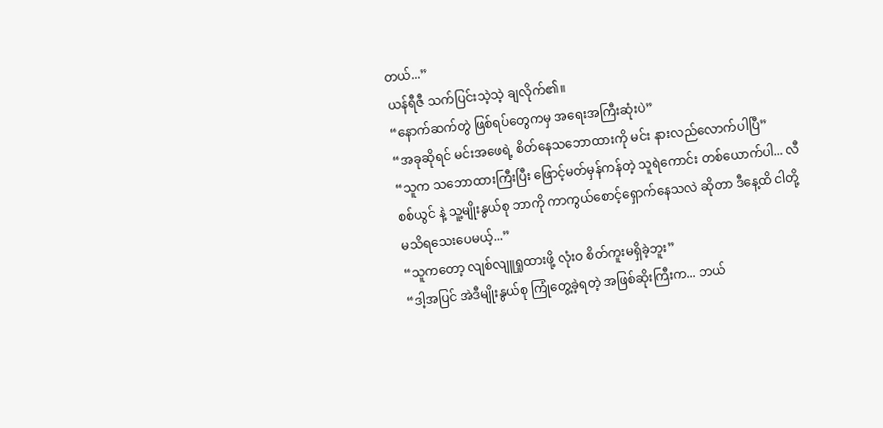တယ်...”
ယန်ရီဇီ သက်ပြင်းသဲ့သဲ့ ချလိုက်၏။
“နောက်ဆက်တွဲ ဖြစ်ရပ်တွေကမှ အရေးအကြီးဆုံးပဲ”
“အခုဆိုရင် မင်းအဖေရဲ့ စိတ်နေသဘောထားကို မင်း နားလည်လောက်ပါပြီ”
“သူက သဘောထားကြီးပြီး ဖြောင့်မတ်မှန်ကန်တဲ့ သူရဲကောင်း တစ်ယောက်ပါ... လီစစ်ယွင် နဲ့ သူ့မျိုးနွယ်စု ဘာကို ကာကွယ်စောင့်ရှောက်နေသလဲ ဆိုတာ ဒီနေ့ထိ ငါတို့ မသိရသေးပေမယ့်...”
“သူကတော့ လျစ်လျူရှုထားဖို့ လုံးဝ စိတ်ကူးမရှိခဲ့ဘူး”
“ဒါ့အပြင် အဲဒီမျိုးနွယ်စု ကြုံတွေ့ခဲ့ရတဲ့ အဖြစ်ဆိုးကြီးက... ဘယ်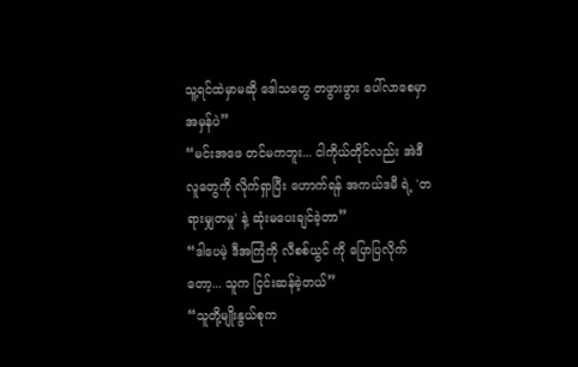သူ့ရင်ထဲမှာမဆို ဒေါသတွေ တဖွားဖွား ပေါ်လာစေမှာ အမှန်ပဲ”
“မင်းအဖေ တင်မကဘူး... ငါကိုယ်တိုင်လည်း အဲဒီလူတွေကို လိုက်ရှာပြီး ဟောက်ရန် အကယ်ဒမီ ရဲ့ 'တရားမျှတမှု' နဲ့ ဆုံးမပေးချင်ခဲ့တာ”
“ဒါပေမဲ့ ဒီအကြံကို လီစစ်ယွင် ကို ပြောပြလိုက်တော့... သူက ငြင်းဆန်ခဲ့တယ်”
“သူတို့မျိုးနွယ်စုက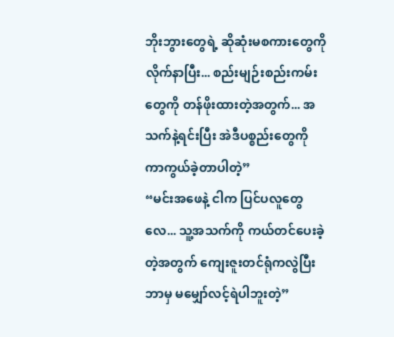ဘိုးဘွားတွေရဲ့ ဆိုဆုံးမစကားတွေကို လိုက်နာပြီး... စည်းမျဉ်းစည်းကမ်းတွေကို တန်ဖိုးထားတဲ့အတွက်... အသက်နဲ့ရင်းပြီး အဲဒီပစ္စည်းတွေကို ကာကွယ်ခဲ့တာပါတဲ့”
“မင်းအဖေနဲ့ ငါက ပြင်ပလူတွေလေ... သူ့အသက်ကို ကယ်တင်ပေးခဲ့တဲ့အတွက် ကျေးဇူးတင်ရုံကလွဲပြီး ဘာမှ မမျှော်လင့်ရဲပါဘူးတဲ့”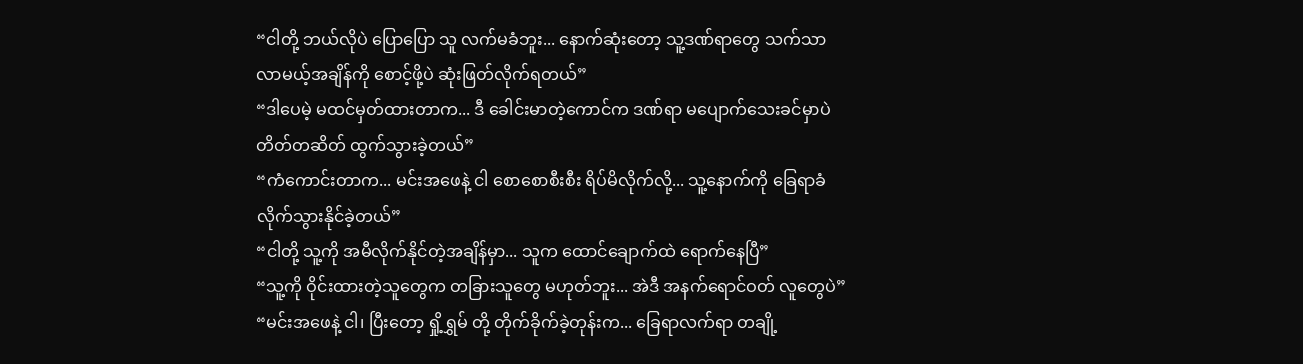“ငါတို့ ဘယ်လိုပဲ ပြောပြော သူ လက်မခံဘူး... နောက်ဆုံးတော့ သူ့ဒဏ်ရာတွေ သက်သာလာမယ့်အချိန်ကို စောင့်ဖို့ပဲ ဆုံးဖြတ်လိုက်ရတယ်”
“ဒါပေမဲ့ မထင်မှတ်ထားတာက... ဒီ ခေါင်းမာတဲ့ကောင်က ဒဏ်ရာ မပျောက်သေးခင်မှာပဲ တိတ်တဆိတ် ထွက်သွားခဲ့တယ်”
“ကံကောင်းတာက... မင်းအဖေနဲ့ ငါ စောစောစီးစီး ရိပ်မိလိုက်လို့... သူ့နောက်ကို ခြေရာခံ လိုက်သွားနိုင်ခဲ့တယ်”
“ငါတို့ သူ့ကို အမီလိုက်နိုင်တဲ့အချိန်မှာ... သူက ထောင်ချောက်ထဲ ရောက်နေပြီ”
“သူ့ကို ဝိုင်းထားတဲ့သူတွေက တခြားသူတွေ မဟုတ်ဘူး... အဲဒီ အနက်ရောင်ဝတ် လူတွေပဲ”
“မင်းအဖေနဲ့ ငါ၊ ပြီးတော့ ရှို့ရွှမ် တို့ တိုက်ခိုက်ခဲ့တုန်းက... ခြေရာလက်ရာ တချို့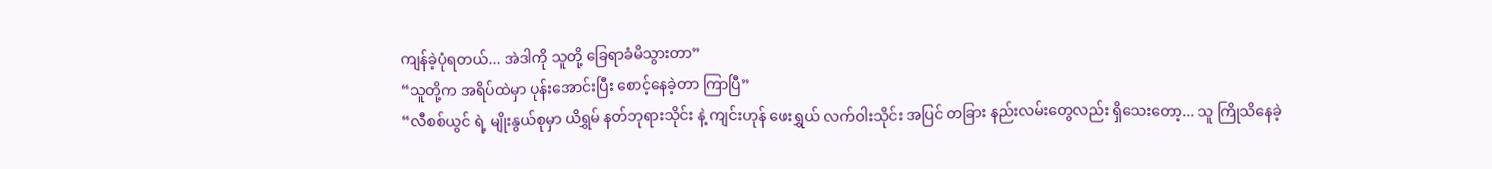ကျန်ခဲ့ပုံရတယ်... အဲဒါကို သူတို့ ခြေရာခံမိသွားတာ”
“သူတို့က အရိပ်ထဲမှာ ပုန်းအောင်းပြီး စောင့်နေခဲ့တာ ကြာပြီ”
“လီစစ်ယွင် ရဲ့ မျိုးနွယ်စုမှာ ယိရွှမ် နတ်ဘုရားသိုင်း နဲ့ ကျင်းဟုန် ဖေးရွှယ် လက်ဝါးသိုင်း အပြင် တခြား နည်းလမ်းတွေလည်း ရှိသေးတော့... သူ ကြိုသိနေခဲ့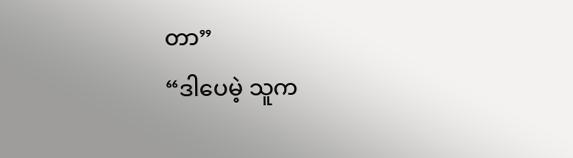တာ”
“ဒါပေမဲ့ သူက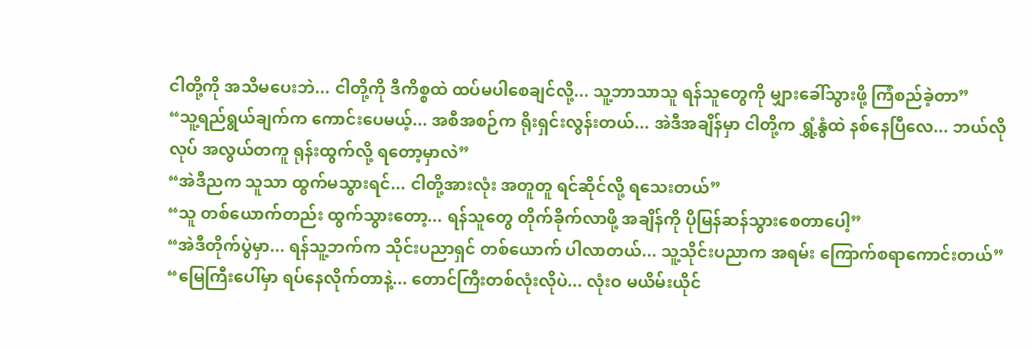ငါတို့ကို အသိမပေးဘဲ... ငါတို့ကို ဒီကိစ္စထဲ ထပ်မပါစေချင်လို့... သူ့ဘာသာသူ ရန်သူတွေကို မျှားခေါ်သွားဖို့ ကြံစည်ခဲ့တာ”
“သူ့ရည်ရွယ်ချက်က ကောင်းပေမယ့်... အစီအစဉ်က ရိုးရှင်းလွန်းတယ်... အဲဒီအချိန်မှာ ငါတို့က ရွှံ့နွံထဲ နစ်နေပြီလေ... ဘယ်လိုလုပ် အလွယ်တကူ ရုန်းထွက်လို့ ရတော့မှာလဲ”
“အဲဒီညက သူသာ ထွက်မသွားရင်... ငါတို့အားလုံး အတူတူ ရင်ဆိုင်လို့ ရသေးတယ်”
“သူ တစ်ယောက်တည်း ထွက်သွားတော့... ရန်သူတွေ တိုက်ခိုက်လာဖို့ အချိန်ကို ပိုမြန်ဆန်သွားစေတာပေါ့”
“အဲဒီတိုက်ပွဲမှာ... ရန်သူ့ဘက်က သိုင်းပညာရှင် တစ်ယောက် ပါလာတယ်... သူ့သိုင်းပညာက အရမ်း ကြောက်စရာကောင်းတယ်”
“မြေကြီးပေါ်မှာ ရပ်နေလိုက်တာနဲ့... တောင်ကြီးတစ်လုံးလိုပဲ... လုံးဝ မယိမ်းယိုင်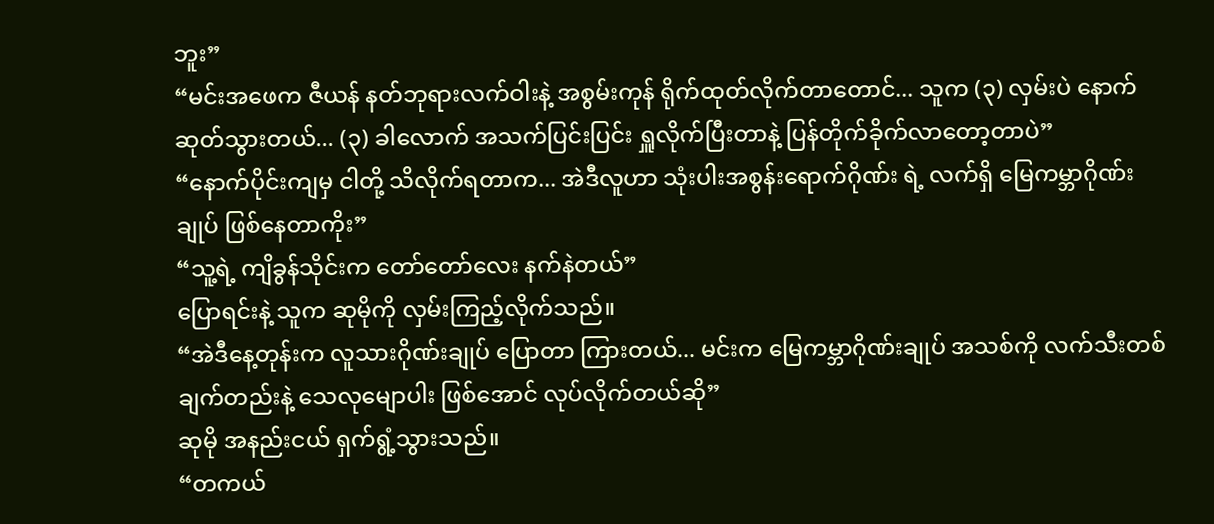ဘူး”
“မင်းအဖေက ဇီယန် နတ်ဘုရားလက်ဝါးနဲ့ အစွမ်းကုန် ရိုက်ထုတ်လိုက်တာတောင်... သူက (၃) လှမ်းပဲ နောက်ဆုတ်သွားတယ်... (၃) ခါလောက် အသက်ပြင်းပြင်း ရှူလိုက်ပြီးတာနဲ့ ပြန်တိုက်ခိုက်လာတော့တာပဲ”
“နောက်ပိုင်းကျမှ ငါတို့ သိလိုက်ရတာက... အဲဒီလူဟာ သုံးပါးအစွန်းရောက်ဂိုဏ်း ရဲ့ လက်ရှိ မြေကမ္ဘာဂိုဏ်းချုပ် ဖြစ်နေတာကိုး”
“သူ့ရဲ့ ကျိခွန်သိုင်းက တော်တော်လေး နက်နဲတယ်”
ပြောရင်းနဲ့ သူက ဆုမိုကို လှမ်းကြည့်လိုက်သည်။
“အဲဒီနေ့တုန်းက လူသားဂိုဏ်းချုပ် ပြောတာ ကြားတယ်... မင်းက မြေကမ္ဘာဂိုဏ်းချုပ် အသစ်ကို လက်သီးတစ်ချက်တည်းနဲ့ သေလုမျောပါး ဖြစ်အောင် လုပ်လိုက်တယ်ဆို”
ဆုမို အနည်းငယ် ရှက်ရွံ့သွားသည်။
“တကယ်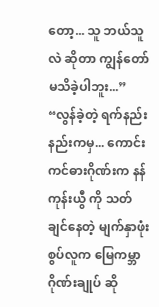တော့... သူ ဘယ်သူလဲ ဆိုတာ ကျွန်တော် မသိခဲ့ပါဘူး...”
“လွန်ခဲ့တဲ့ ရက်နည်းနည်းကမှ... ကောင်းကင်ဓားဂိုဏ်းက နန်ကုန်းယွီ ကို သတ်ချင်နေတဲ့ မျက်နှာဖုံးစွပ်လူက မြေကမ္ဘာဂိုဏ်းချုပ် ဆို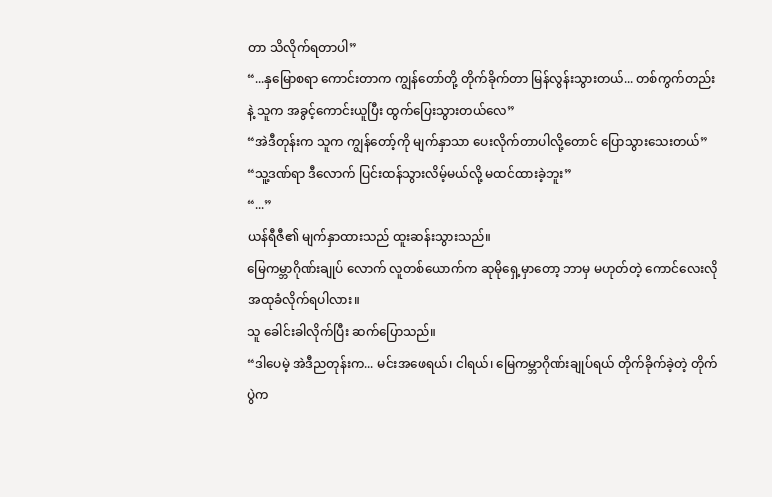တာ သိလိုက်ရတာပါ”
“...နှမြောစရာ ကောင်းတာက ကျွန်တော်တို့ တိုက်ခိုက်တာ မြန်လွန်းသွားတယ်... တစ်ကွက်တည်းနဲ့ သူက အခွင့်ကောင်းယူပြီး ထွက်ပြေးသွားတယ်လေ”
“အဲဒီတုန်းက သူက ကျွန်တော့်ကို မျက်နှာသာ ပေးလိုက်တာပါလို့တောင် ပြောသွားသေးတယ်”
“သူ့ဒဏ်ရာ ဒီလောက် ပြင်းထန်သွားလိမ့်မယ်လို့ မထင်ထားခဲ့ဘူး”
“...”
ယန်ရီဇီ၏ မျက်နှာထားသည် ထူးဆန်းသွားသည်။
မြေကမ္ဘာဂိုဏ်းချုပ် လောက် လူတစ်ယောက်က ဆုမိုရှေ့မှာတော့ ဘာမှ မဟုတ်တဲ့ ကောင်လေးလို အထုခံလိုက်ရပါလား။
သူ ခေါင်းခါလိုက်ပြီး ဆက်ပြောသည်။
“ဒါပေမဲ့ အဲဒီညတုန်းက... မင်းအဖေရယ်၊ ငါရယ်၊ မြေကမ္ဘာဂိုဏ်းချုပ်ရယ် တိုက်ခိုက်ခဲ့တဲ့ တိုက်ပွဲက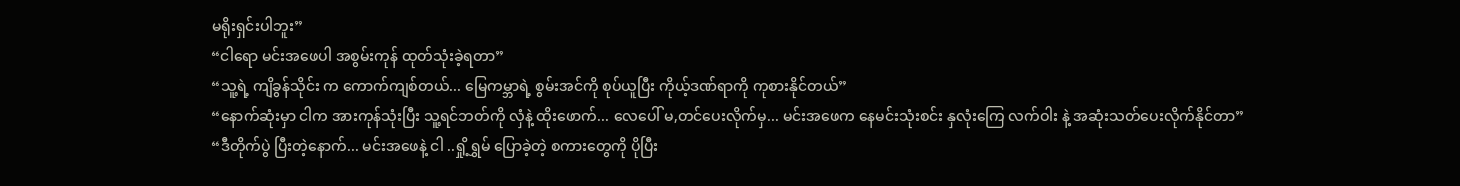မရိုးရှင်းပါဘူး”
“ငါရော မင်းအဖေပါ အစွမ်းကုန် ထုတ်သုံးခဲ့ရတာ”
“သူ့ရဲ့ ကျိခွန်သိုင်း က ကောက်ကျစ်တယ်... မြေကမ္ဘာရဲ့ စွမ်းအင်ကို စုပ်ယူပြီး ကိုယ့်ဒဏ်ရာကို ကုစားနိုင်တယ်”
“နောက်ဆုံးမှာ ငါက အားကုန်သုံးပြီး သူ့ရင်ဘတ်ကို လှံနဲ့ ထိုးဖောက်... လေပေါ် မ,တင်ပေးလိုက်မှ... မင်းအဖေက နေမင်းသုံးစင်း နှလုံးကြေ လက်ဝါး နဲ့ အဆုံးသတ်ပေးလိုက်နိုင်တာ”
“ဒီတိုက်ပွဲ ပြီးတဲ့နောက်... မင်းအဖေနဲ့ ငါ ..ရှို့ရွှမ် ပြောခဲ့တဲ့ စကားတွေကို ပိုပြီး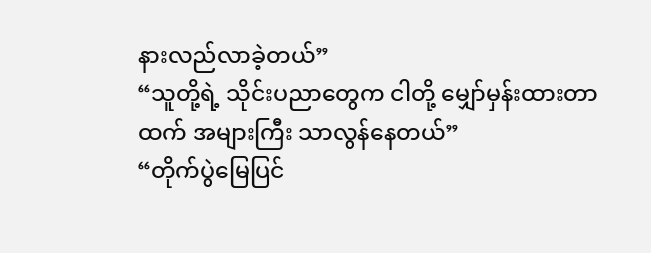နားလည်လာခဲ့တယ်”
“သူတို့ရဲ့ သိုင်းပညာတွေက ငါတို့ မျှော်မှန်းထားတာထက် အများကြီး သာလွန်နေတယ်”
“တိုက်ပွဲမြေပြင်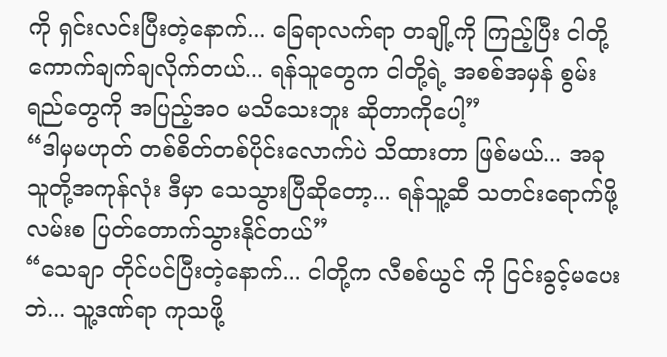ကို ရှင်းလင်းပြီးတဲ့နောက်... ခြေရာလက်ရာ တချို့ကို ကြည့်ပြီး ငါတို့ ကောက်ချက်ချလိုက်တယ်... ရန်သူတွေက ငါတို့ရဲ့ အစစ်အမှန် စွမ်းရည်တွေကို အပြည့်အဝ မသိသေးဘူး ဆိုတာကိုပေါ့”
“ဒါမှမဟုတ် တစ်စိတ်တစ်ပိုင်းလောက်ပဲ သိထားတာ ဖြစ်မယ်... အခု သူတို့အကုန်လုံး ဒီမှာ သေသွားပြီဆိုတော့... ရန်သူ့ဆီ သတင်းရောက်ဖို့ လမ်းစ ပြတ်တောက်သွားနိုင်တယ်”
“သေချာ တိုင်ပင်ပြီးတဲ့နောက်... ငါတို့က လီစစ်ယွင် ကို ငြင်းခွင့်မပေးဘဲ... သူ့ဒဏ်ရာ ကုသဖို့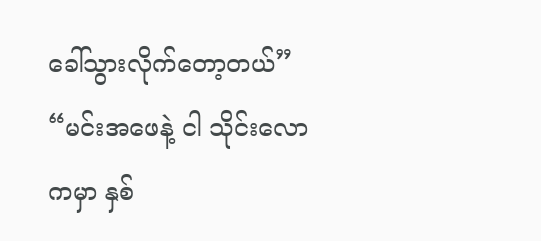ခေါ်သွားလိုက်တော့တယ်”
“မင်းအဖေနဲ့ ငါ သိုင်းလောကမှာ နှစ်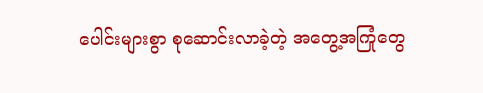ပေါင်းများစွာ စုဆောင်းလာခဲ့တဲ့ အတွေ့အကြုံတွေ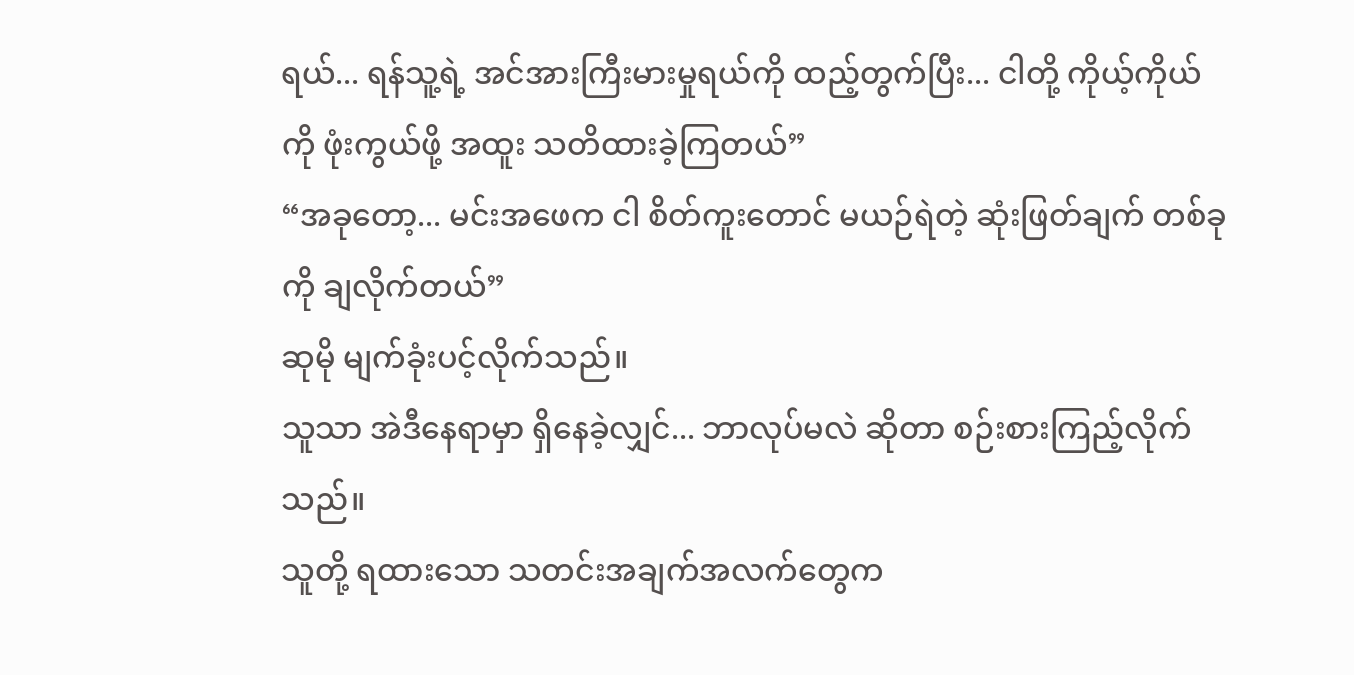ရယ်... ရန်သူ့ရဲ့ အင်အားကြီးမားမှုရယ်ကို ထည့်တွက်ပြီး... ငါတို့ ကိုယ့်ကိုယ်ကို ဖုံးကွယ်ဖို့ အထူး သတိထားခဲ့ကြတယ်”
“အခုတော့... မင်းအဖေက ငါ စိတ်ကူးတောင် မယဉ်ရဲတဲ့ ဆုံးဖြတ်ချက် တစ်ခုကို ချလိုက်တယ်”
ဆုမို မျက်ခုံးပင့်လိုက်သည်။
သူသာ အဲဒီနေရာမှာ ရှိနေခဲ့လျှင်... ဘာလုပ်မလဲ ဆိုတာ စဉ်းစားကြည့်လိုက်သည်။
သူတို့ ရထားသော သတင်းအချက်အလက်တွေက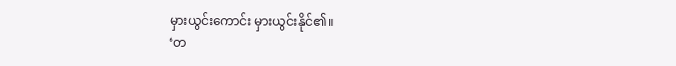မှားယွင်းကောင်း မှားယွင်းနိုင်၏။
‘တ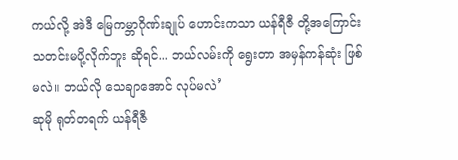ကယ်လို့ အဲဒီ မြေကမ္ဘာဂိုဏ်းချုပ် ဟောင်းကသာ ယန်ရီဇီ တို့အကြောင်း သတင်းမပို့လိုက်ဘူး ဆိုရင်... ဘယ်လမ်းကို ရွေးတာ အမှန်ကန်ဆုံး ဖြစ်မလဲ။ ဘယ်လို သေချာအောင် လုပ်မလဲ’
ဆုမို ရုတ်တရက် ယန်ရီဇီ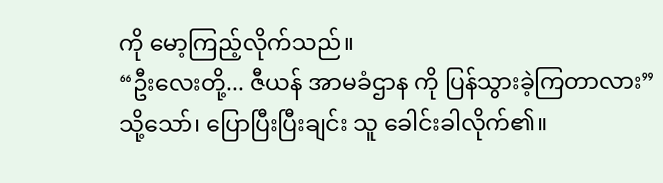ကို မော့ကြည့်လိုက်သည်။
“ဦးလေးတို့... ဇီယန် အာမခံဌာန ကို ပြန်သွားခဲ့ကြတာလား”
သို့သော်၊ ပြောပြီးပြီးချင်း သူ ခေါင်းခါလိုက်၏။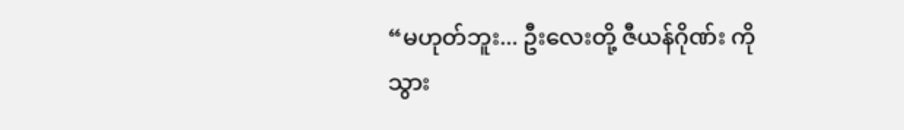“မဟုတ်ဘူး... ဦးလေးတို့ ဇီယန်ဂိုဏ်း ကို သွား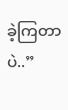ခဲ့ကြတာပဲ..”